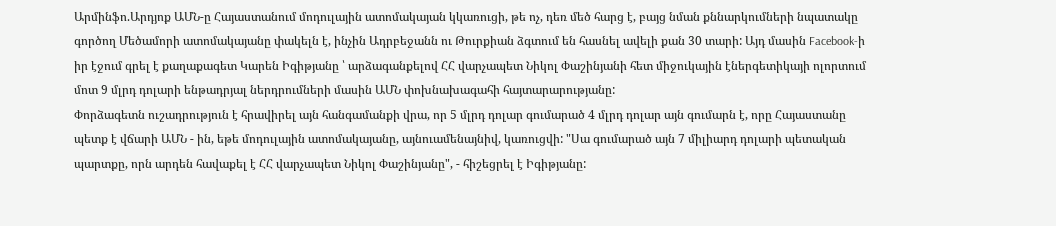Արմինֆո.Արդյոք ԱՄՆ-ը Հայաստանում մոդուլային ատոմակայան կկառուցի, թե ոչ, դեռ մեծ հարց է, բայց նման քննարկումների նպատակը գործող Մեծամորի ատոմակայանը փակելն է, ինչին Ադրբեջանն ու Թուրքիան ձգտում են հասնել ավելի քան 30 տարի: Այդ մասին Facebook-ի իր էջում գրել է քաղաքագետ Կարեն Իգիթյանը ՝ արձագանքելով ՀՀ վարչապետ Նիկոլ Փաշինյանի հետ միջուկային էներգետիկայի ոլորտում մոտ 9 մլրդ դոլարի ենթադրյալ ներդրումների մասին ԱՄՆ փոխնախագահի հայտարարությանը:
Փորձագետն ուշադրություն է հրավիրել այն հանգամանքի վրա, որ 5 մլրդ դոլար գումարած 4 մլրդ դոլար այն գումարն է, որը Հայաստանը պետք է վճարի ԱՄՆ - ին, եթե մոդուլային ատոմակայանը, այնուամենայնիվ, կառուցվի: "Սա գումարած այն 7 միլիարդ դոլարի պետական պարտքը, որն արդեն հավաքել է ՀՀ վարչապետ Նիկոլ Փաշինյանը", - հիշեցրել է Իգիթյանը: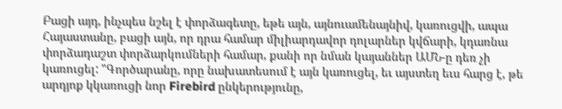Բացի այդ, ինչպես նշել է փորձագետը, եթե այն, այնուամենայնիվ, կառուցվի, ապա Հայաստանը, բացի այն, որ դրա համար միլիարդավոր դոլարներ կվճարի, կդառնա փորձադաշտ փորձարկումների համար, քանի որ նման կայաններ ԱՄՆ-ը դեռ չի կառուցել: "Գործարանը, որը նախատեսում է այն կառուցել, եւ այստեղ եւս հարց է, թե արդյոք կկառուցի նոր Firebird ընկերությունը,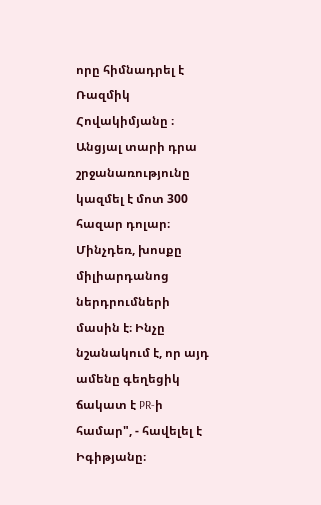որը հիմնադրել է Ռազմիկ Հովակիմյանը ։ Անցյալ տարի դրա շրջանառությունը կազմել է մոտ 300 հազար դոլար։ Մինչդեռ, խոսքը միլիարդանոց ներդրումների մասին է։ Ինչը նշանակում է, որ այդ ամենը գեղեցիկ ճակատ է PR-ի համար", - հավելել է Իգիթյանը։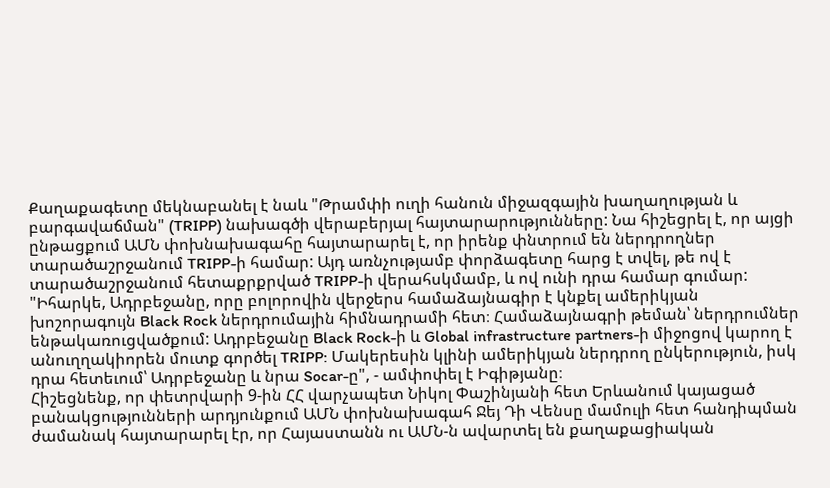Քաղաքագետը մեկնաբանել է նաև "Թրամփի ուղի հանուն միջազգային խաղաղության և բարգավաճման" (TRIPP) նախագծի վերաբերյալ հայտարարությունները: Նա հիշեցրել է, որ այցի ընթացքում ԱՄՆ փոխնախագահը հայտարարել է, որ իրենք փնտրում են ներդրողներ տարածաշրջանում TRIPP-ի համար: Այդ առնչությամբ փորձագետը հարց է տվել, թե ով է տարածաշրջանում հետաքրքրված TRIPP-ի վերահսկմամբ, և ով ունի դրա համար գումար: "Իհարկե, Ադրբեջանը, որը բոլորովին վերջերս համաձայնագիր է կնքել ամերիկյան խոշորագույն Black Rock ներդրումային հիմնադրամի հետ։ Համաձայնագրի թեման՝ ներդրումներ ենթակառուցվածքում: Ադրբեջանը Black Rock-ի և Global infrastructure partners-ի միջոցով կարող է անուղղակիորեն մուտք գործել TRIPP: Մակերեսին կլինի ամերիկյան ներդրող ընկերություն, իսկ դրա հետեւում՝ Ադրբեջանը և նրա Socar-ը", - ամփոփել է Իգիթյանը։
Հիշեցնենք, որ փետրվարի 9-ին ՀՀ վարչապետ Նիկոլ Փաշինյանի հետ Երևանում կայացած բանակցությունների արդյունքում ԱՄՆ փոխնախագահ Ջեյ Դի Վենսը մամուլի հետ հանդիպման ժամանակ հայտարարել էր, որ Հայաստանն ու ԱՄՆ-ն ավարտել են քաղաքացիական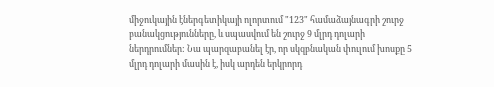միջուկային էներգետիկայի ոլորտում "123" համաձայնագրի շուրջ բանակցությունները, և սպասվում են շուրջ 9 մլրդ դոլարի ներդրումներ: Նա պարզաբանել էր, որ սկզբնական փուլում խոսքը 5 մլրդ դոլարի մասին է, իսկ արդեն երկրորդ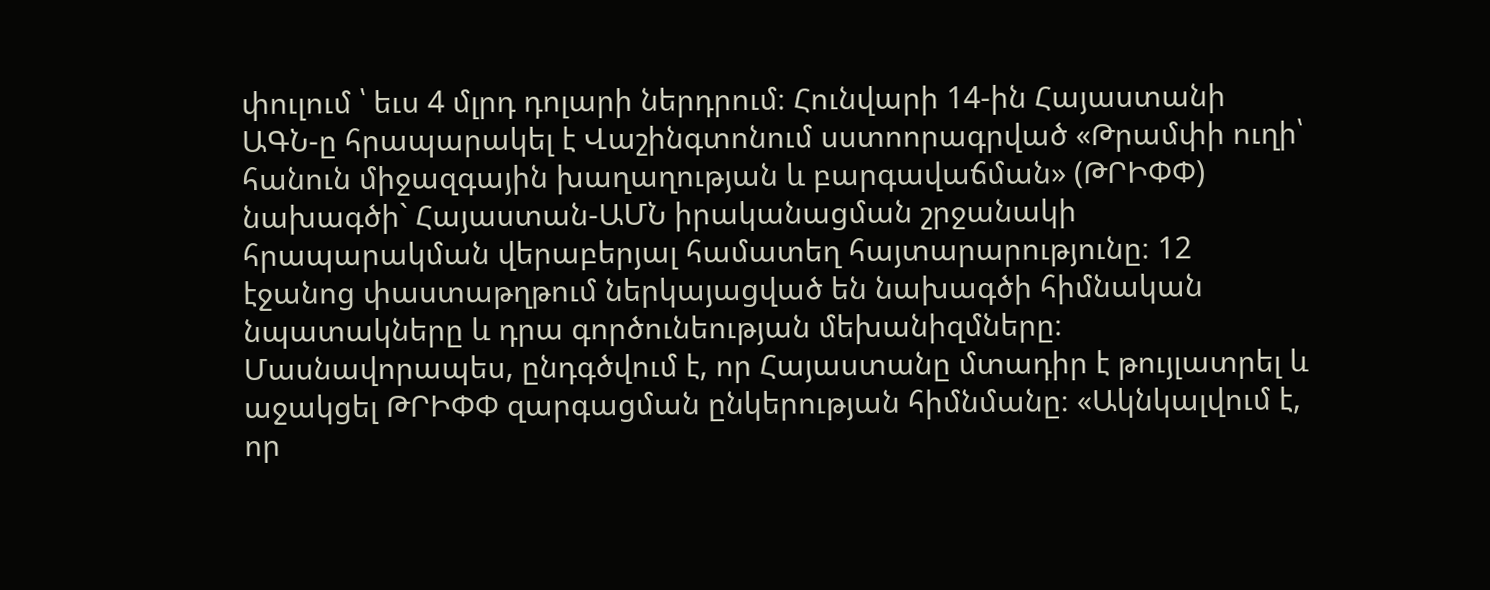փուլում ՝ եւս 4 մլրդ դոլարի ներդրում։ Հունվարի 14-ին Հայաստանի ԱԳՆ-ը հրապարակել է Վաշինգտոնում սստոորագրված «Թրամփի ուղի՝ հանուն միջազգային խաղաղության և բարգավաճման» (ԹՐԻՓՓ) նախագծի` Հայաստան-ԱՄՆ իրականացման շրջանակի հրապարակման վերաբերյալ համատեղ հայտարարությունը։ 12 էջանոց փաստաթղթում ներկայացված են նախագծի հիմնական նպատակները և դրա գործունեության մեխանիզմները։ Մասնավորապես, ընդգծվում է, որ Հայաստանը մտադիր է թույլատրել և աջակցել ԹՐԻՓՓ զարգացման ընկերության հիմնմանը։ «Ակնկալվում է, որ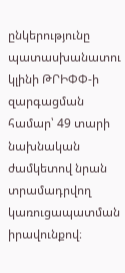ընկերությունը պատասխանատու կլինի ԹՐԻՓՓ-ի զարգացման համար՝ 49 տարի նախնական ժամկետով նրան տրամադրվող կառուցապատման իրավունքով։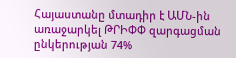Հայաստանը մտադիր է ԱՄՆ-ին առաջարկել ԹՐԻՓՓ զարգացման ընկերության 74%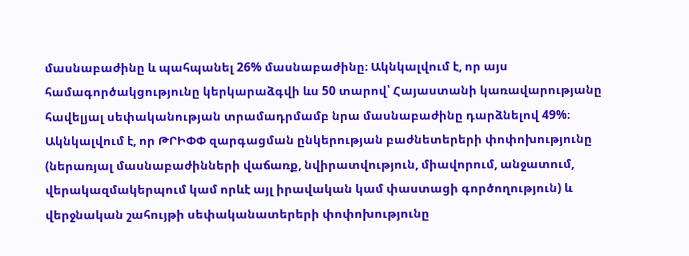մասնաբաժինը և պահպանել 26% մասնաբաժինը։ Ակնկալվում է, որ այս համագործակցությունը կերկարաձգվի ևս 50 տարով՝ Հայաստանի կառավարությանը հավելյալ սեփականության տրամադրմամբ նրա մասնաբաժինը դարձնելով 49%։ Ակնկալվում է, որ ԹՐԻՓՓ զարգացման ընկերության բաժնետերերի փոփոխությունը (ներառյալ մասնաբաժինների վաճառք, նվիրատվություն, միավորում, անջատում, վերակազմակերպում կամ որևէ այլ իրավական կամ փաստացի գործողություն) և վերջնական շահույթի սեփականատերերի փոփոխությունը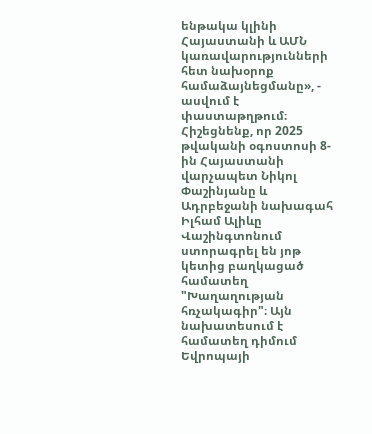ենթակա կլինի Հայաստանի և ԱՄՆ կառավարությունների հետ նախօրոք համաձայնեցմանը», - ասվում է փաստաթղթում։
Հիշեցնենք, որ 2025 թվականի օգոստոսի 8-ին Հայաստանի վարչապետ Նիկոլ Փաշինյանը և Ադրբեջանի նախագահ Իլհամ Ալիևը Վաշինգտոնում ստորագրել են յոթ կետից բաղկացած համատեղ "Խաղաղության հռչակագիր"։ Այն նախատեսում է համատեղ դիմում Եվրոպայի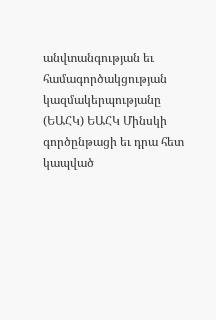անվտանգության եւ համագործակցության կազմակերպությանը (ԵԱՀԿ) ԵԱՀԿ Մինսկի գործընթացի եւ դրա հետ կապված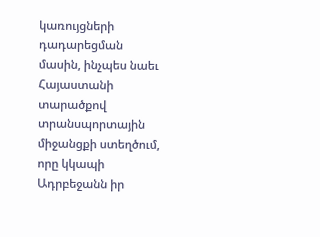կառույցների դադարեցման մասին, ինչպես նաեւ Հայաստանի տարածքով տրանսպորտային միջանցքի ստեղծում, որը կկապի Ադրբեջանն իր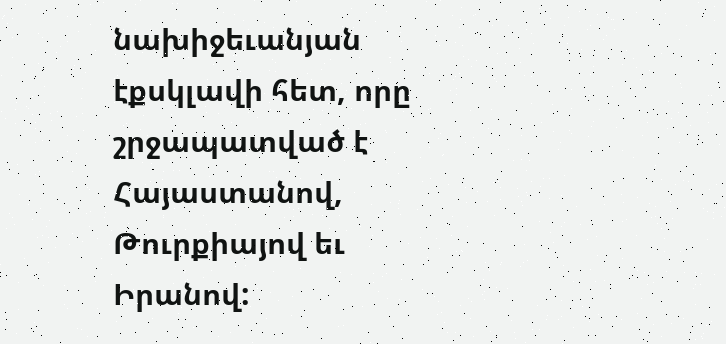նախիջեւանյան էքսկլավի հետ, որը շրջապատված է Հայաստանով, Թուրքիայով եւ Իրանով: